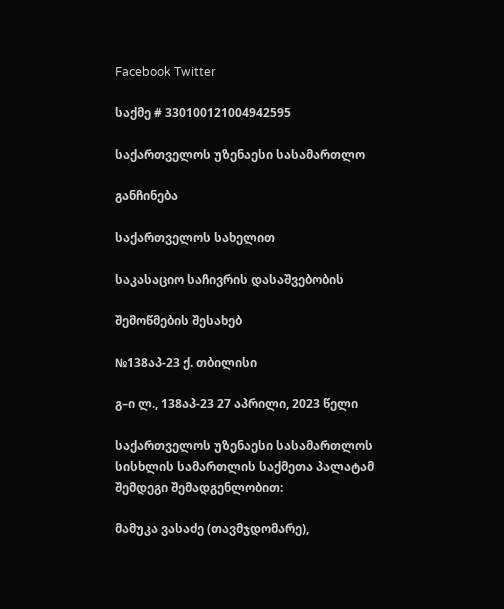Facebook Twitter

საქმე # 330100121004942595

საქართველოს უზენაესი სასამართლო

განჩინება

საქართველოს სახელით

საკასაციო საჩივრის დასაშვებობის

შემოწმების შესახებ

№138აპ-23 ქ. თბილისი

გ–ი ლ., 138აპ-23 27 აპრილი, 2023 წელი

საქართველოს უზენაესი სასამართლოს სისხლის სამართლის საქმეთა პალატამ შემდეგი შემადგენლობით:

მამუკა ვასაძე (თავმჯდომარე),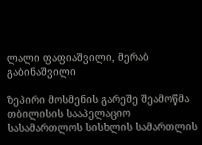ლალი ფაფიაშვილი, მერაბ გაბინაშვილი

ზეპირი მოსმენის გარეშე შეამოწმა თბილისის სააპელაციო სასამართლოს სისხლის სამართლის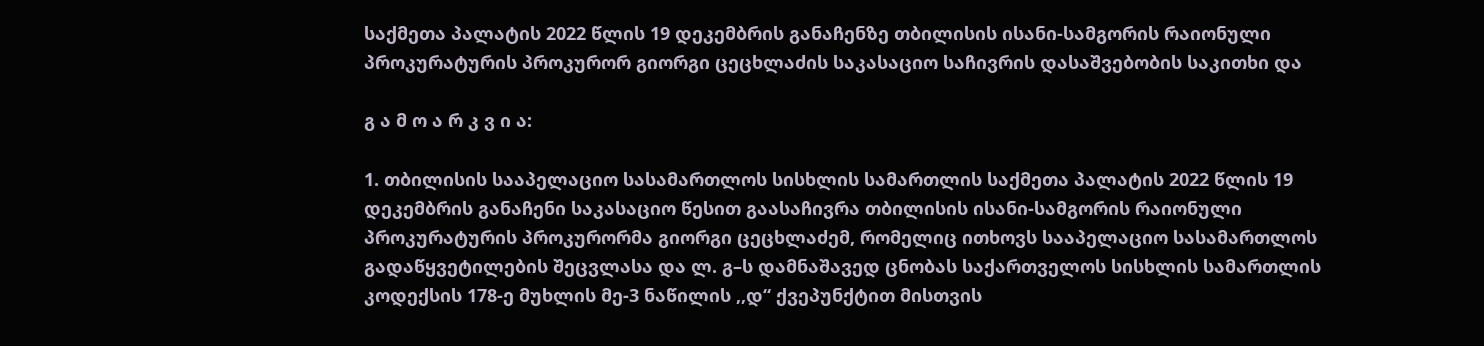საქმეთა პალატის 2022 წლის 19 დეკემბრის განაჩენზე თბილისის ისანი-სამგორის რაიონული პროკურატურის პროკურორ გიორგი ცეცხლაძის საკასაციო საჩივრის დასაშვებობის საკითხი და

გ ა მ ო ა რ კ ვ ი ა:

1. თბილისის სააპელაციო სასამართლოს სისხლის სამართლის საქმეთა პალატის 2022 წლის 19 დეკემბრის განაჩენი საკასაციო წესით გაასაჩივრა თბილისის ისანი-სამგორის რაიონული პროკურატურის პროკურორმა გიორგი ცეცხლაძემ, რომელიც ითხოვს სააპელაციო სასამართლოს გადაწყვეტილების შეცვლასა და ლ. გ–ს დამნაშავედ ცნობას საქართველოს სისხლის სამართლის კოდექსის 178-ე მუხლის მე-3 ნაწილის ,,დ“ ქვეპუნქტით მისთვის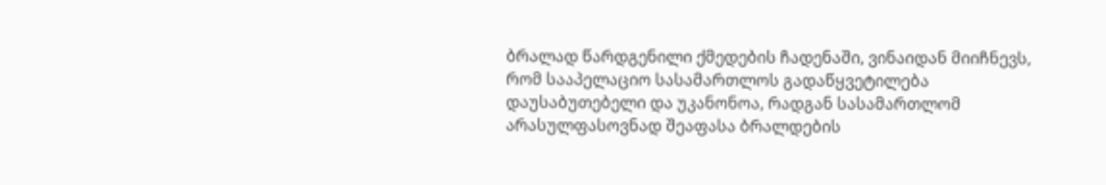ბრალად წარდგენილი ქმედების ჩადენაში, ვინაიდან მიიჩნევს, რომ სააპელაციო სასამართლოს გადაწყვეტილება დაუსაბუთებელი და უკანონოა, რადგან სასამართლომ არასულფასოვნად შეაფასა ბრალდების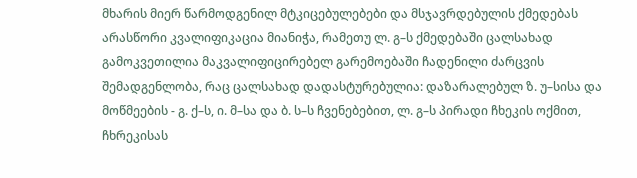მხარის მიერ წარმოდგენილ მტკიცებულებები და მსჯავრდებულის ქმედებას არასწორი კვალიფიკაცია მიანიჭა, რამეთუ ლ. გ–ს ქმედებაში ცალსახად გამოკვეთილია მაკვალიფიცირებელ გარემოებაში ჩადენილი ძარცვის შემადგენლობა, რაც ცალსახად დადასტურებულია: დაზარალებულ ზ. უ–სისა და მოწმეების - გ. ქ–ს, ი. მ–სა და ბ. ს–ს ჩვენებებით, ლ. გ–ს პირადი ჩხეკის ოქმით, ჩხრეკისას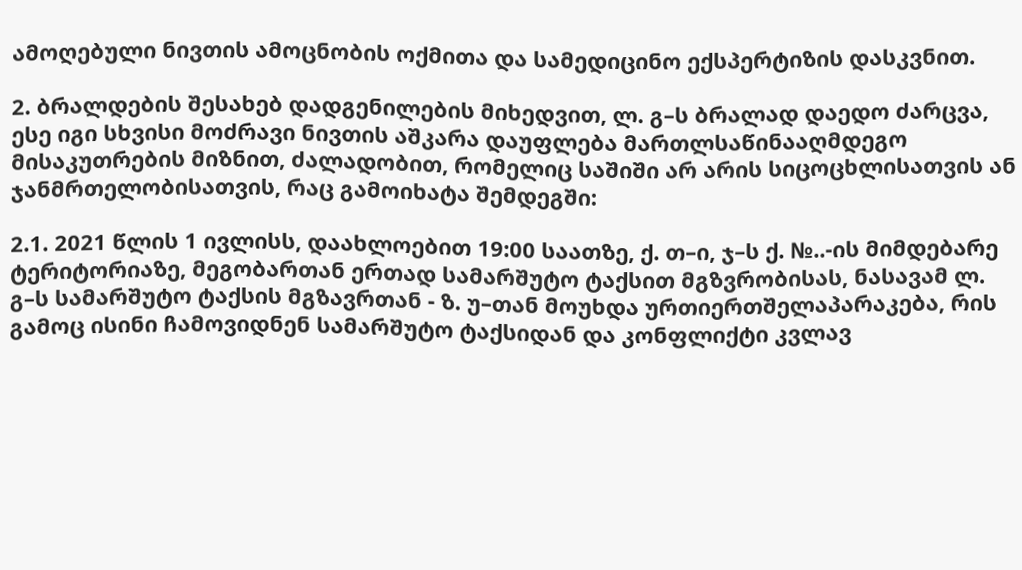ამოღებული ნივთის ამოცნობის ოქმითა და სამედიცინო ექსპერტიზის დასკვნით.

2. ბრალდების შესახებ დადგენილების მიხედვით, ლ. გ–ს ბრალად დაედო ძარცვა, ესე იგი სხვისი მოძრავი ნივთის აშკარა დაუფლება მართლსაწინააღმდეგო მისაკუთრების მიზნით, ძალადობით, რომელიც საშიში არ არის სიცოცხლისათვის ან ჯანმრთელობისათვის, რაც გამოიხატა შემდეგში:

2.1. 2021 წლის 1 ივლისს, დაახლოებით 19:00 საათზე, ქ. თ–ი, ჯ–ს ქ. №..-ის მიმდებარე ტერიტორიაზე, მეგობართან ერთად სამარშუტო ტაქსით მგზვრობისას, ნასავამ ლ. გ–ს სამარშუტო ტაქსის მგზავრთან - ზ. უ–თან მოუხდა ურთიერთშელაპარაკება, რის გამოც ისინი ჩამოვიდნენ სამარშუტო ტაქსიდან და კონფლიქტი კვლავ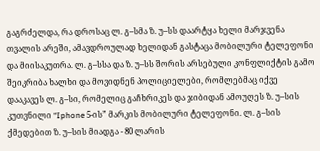გაგრძელდა, რა დროსაც ლ. გ–სმა ზ. უ–სს დაარტყა ხელი მარჯვენა თვალის არეში, ამავდროულად ხელიდან გასტაცა მობილური ტელეფონი და მიისაკუთრა. ლ. გ–სსა და ზ. უ–სს შორის არსებული კონფლიქტის გამო შეიკრიბა ხალხი და მოვიდნენ პოლიციელები, რომლებმაც იქვე დააკავეს ლ. გ–სი, რომელიც გაჩხრიკეს და ჯიბიდან ამოუღეს ზ. უ–სის კუთვნილი “Iphone 5-ის” მარკის მობილური ტელეფონი. ლ. გ–სის ქმედებით ზ. უ–სის მიადგა - 80 ლარის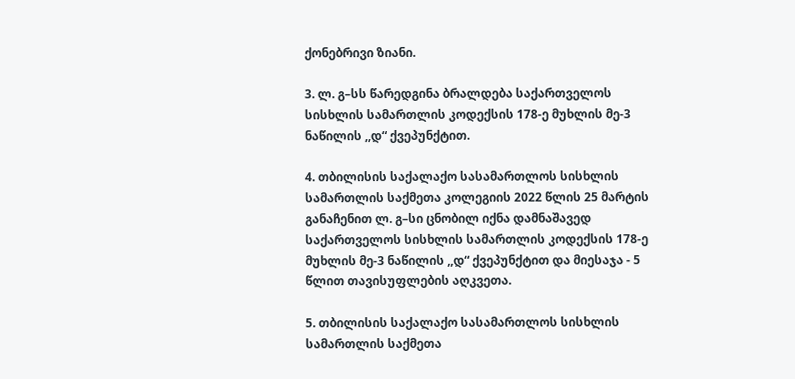ქონებრივი ზიანი.

3. ლ. გ–სს წარედგინა ბრალდება საქართველოს სისხლის სამართლის კოდექსის 178-ე მუხლის მე-3 ნაწილის ,,დ“ ქვეპუნქტით.

4. თბილისის საქალაქო სასამართლოს სისხლის სამართლის საქმეთა კოლეგიის 2022 წლის 25 მარტის განაჩენით ლ. გ–სი ცნობილ იქნა დამნაშავედ საქართველოს სისხლის სამართლის კოდექსის 178-ე მუხლის მე-3 ნაწილის ,,დ“ ქვეპუნქტით და მიესაჯა - 5 წლით თავისუფლების აღკვეთა.

5. თბილისის საქალაქო სასამართლოს სისხლის სამართლის საქმეთა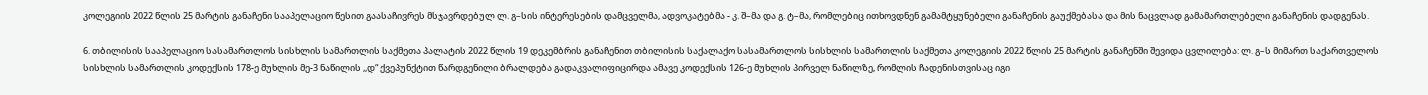კოლეგიის 2022 წლის 25 მარტის განაჩენი სააპელაციო წესით გაასაჩივრეს მსჯავრდებულ ლ. გ–სის ინტერესების დამცველმა, ადვოკატებმა - კ. შ–მა და გ. ტ–მა, რომლებიც ითხოვდნენ გამამტყუნებელი განაჩენის გაუქმებასა და მის ნაცვლად გამამართლებელი განაჩენის დადგენას.

6. თბილისის სააპელაციო სასამართლოს სისხლის სამართლის საქმეთა პალატის 2022 წლის 19 დეკემბრის განაჩენით თბილისის საქალაქო სასამართლოს სისხლის სამართლის საქმეთა კოლეგიის 2022 წლის 25 მარტის განაჩენში შევიდა ცვლილება: ლ. გ–ს მიმართ საქართველოს სისხლის სამართლის კოდექსის 178-ე მუხლის მე-3 ნაწილის ,,დ“ ქვეპუნქტით წარდგენილი ბრალდება გადაკვალიფიცირდა ამავე კოდექსის 126-ე მუხლის პირველ ნაწილზე, რომლის ჩადენისთვისაც იგი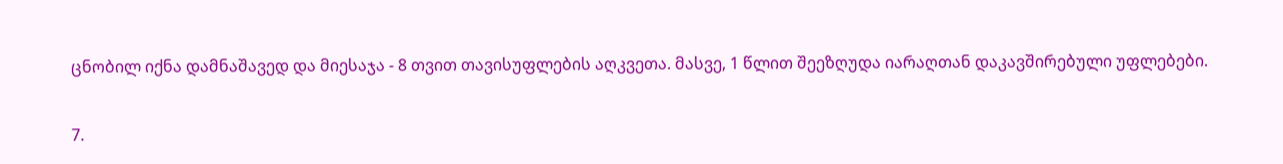ცნობილ იქნა დამნაშავედ და მიესაჯა - 8 თვით თავისუფლების აღკვეთა. მასვე, 1 წლით შეეზღუდა იარაღთან დაკავშირებული უფლებები.

7.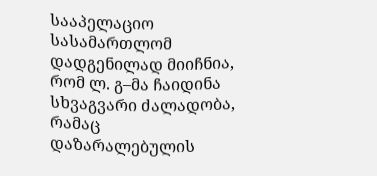სააპელაციო სასამართლომ დადგენილად მიიჩნია, რომ ლ. გ–მა ჩაიდინა სხვაგვარი ძალადობა, რამაც დაზარალებულის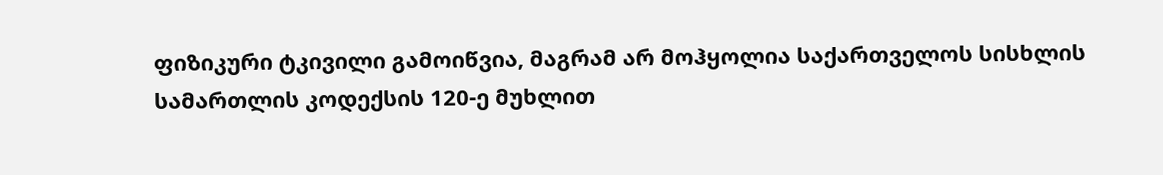ფიზიკური ტკივილი გამოიწვია, მაგრამ არ მოჰყოლია საქართველოს სისხლის სამართლის კოდექსის 120-ე მუხლით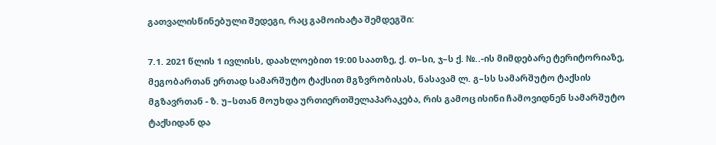გათვალისწინებული შედეგი, რაც გამოიხატა შემდეგში:

7.1. 2021 წლის 1 ივლისს, დაახლოებით 19:00 საათზე, ქ. თ–სი, ჯ–ს ქ. №..-ის მიმდებარე ტერიტორიაზე, მეგობართან ერთად სამარშუტო ტაქსით მგზვრობისას, ნასავამ ლ. გ–სს სამარშუტო ტაქსის მგზავრთან - ზ. უ–სთან მოუხდა ურთიერთშელაპარაკება, რის გამოც ისინი ჩამოვიდნენ სამარშუტო ტაქსიდან და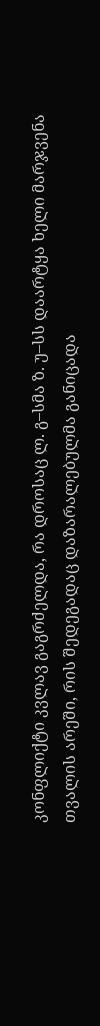კონფლიქტი კვლავ გაგრძელდა, რა დროსაც ლ. გ–სმა ზ. უ–სს დაარტყა ხელი მარჯვენა თვალის არეში, რის შედეგადაც დაზარალებულმა განიცადა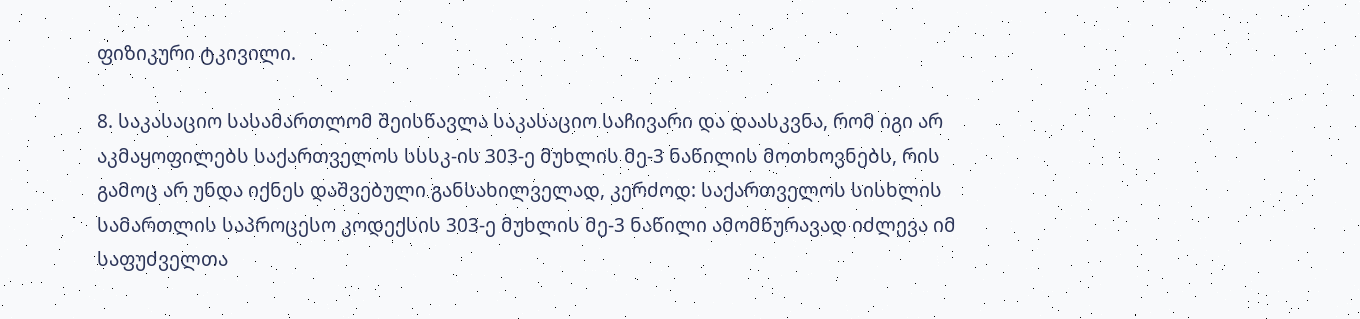ფიზიკური ტკივილი.

8. საკასაციო სასამართლომ შეისწავლა საკასაციო საჩივარი და დაასკვნა, რომ იგი არ აკმაყოფილებს საქართველოს სსსკ-ის 303-ე მუხლის მე-3 ნაწილის მოთხოვნებს, რის გამოც არ უნდა იქნეს დაშვებული განსახილველად, კერძოდ: საქართველოს სისხლის სამართლის საპროცესო კოდექსის 303-ე მუხლის მე-3 ნაწილი ამომწურავად იძლევა იმ საფუძველთა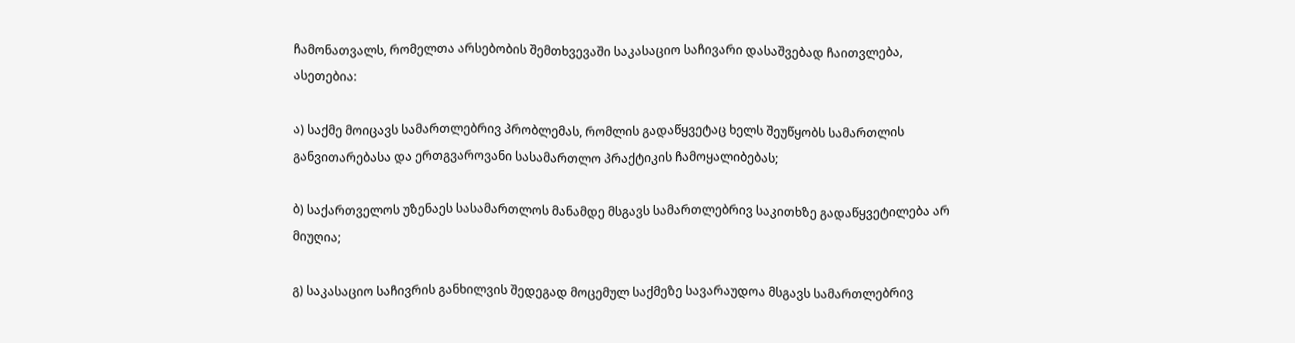ჩამონათვალს, რომელთა არსებობის შემთხვევაში საკასაციო საჩივარი დასაშვებად ჩაითვლება, ასეთებია:

ა) საქმე მოიცავს სამართლებრივ პრობლემას, რომლის გადაწყვეტაც ხელს შეუწყობს სამართლის განვითარებასა და ერთგვაროვანი სასამართლო პრაქტიკის ჩამოყალიბებას;

ბ) საქართველოს უზენაეს სასამართლოს მანამდე მსგავს სამართლებრივ საკითხზე გადაწყვეტილება არ მიუღია;

გ) საკასაციო საჩივრის განხილვის შედეგად მოცემულ საქმეზე სავარაუდოა მსგავს სამართლებრივ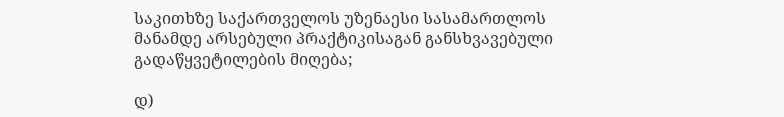საკითხზე საქართველოს უზენაესი სასამართლოს მანამდე არსებული პრაქტიკისაგან განსხვავებული გადაწყვეტილების მიღება;

დ)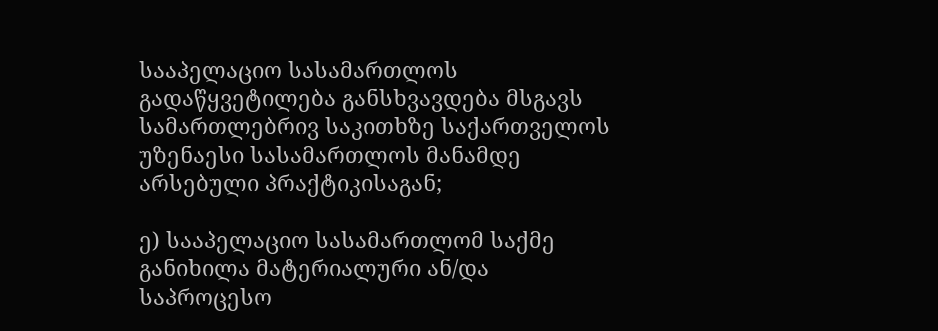სააპელაციო სასამართლოს გადაწყვეტილება განსხვავდება მსგავს სამართლებრივ საკითხზე საქართველოს უზენაესი სასამართლოს მანამდე არსებული პრაქტიკისაგან;

ე) სააპელაციო სასამართლომ საქმე განიხილა მატერიალური ან/და საპროცესო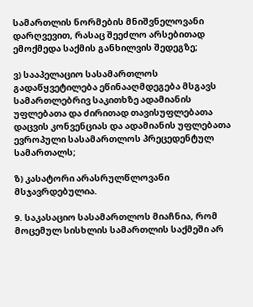სამართლის ნორმების მნიშვნელოვანი დარღვევით, რასაც შეეძლო არსებითად ემოქმედა საქმის განხილვის შედეგზე;

ვ) სააპელაციო სასამართლოს გადაწყვეტილება ეწინააღმდეგება მსგავს სამართლებრივ საკითხზე ადამიანის უფლებათა და ძირითად თავისუფლებათა დაცვის კონვენციას და ადამიანის უფლებათა ევროპული სასამართლოს პრეცედენტულ სამართალს;

ზ) კასატორი არასრულწლოვანი მსჯავრდებულია.

9. საკასაციო სასამართლოს მიაჩნია, რომ მოცემულ სისხლის სამართლის საქმეში არ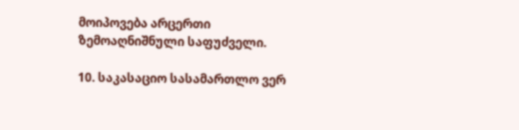მოიპოვება არცერთი ზემოაღნიშნული საფუძველი.

10. საკასაციო სასამართლო ვერ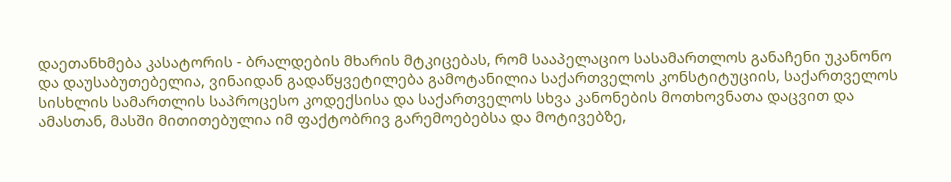დაეთანხმება კასატორის - ბრალდების მხარის მტკიცებას, რომ სააპელაციო სასამართლოს განაჩენი უკანონო და დაუსაბუთებელია, ვინაიდან გადაწყვეტილება გამოტანილია საქართველოს კონსტიტუციის, საქართველოს სისხლის სამართლის საპროცესო კოდექსისა და საქართველოს სხვა კანონების მოთხოვნათა დაცვით და ამასთან, მასში მითითებულია იმ ფაქტობრივ გარემოებებსა და მოტივებზე,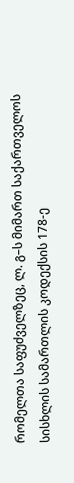რომელთა საფუძველზეც, ლ. გ–ს მიმართ საქართველოს სისხლის სამართლის კოდექსის 178-ე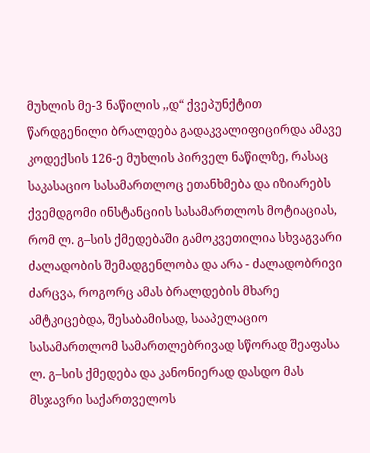მუხლის მე-3 ნაწილის ,,დ“ ქვეპუნქტით წარდგენილი ბრალდება გადაკვალიფიცირდა ამავე კოდექსის 126-ე მუხლის პირველ ნაწილზე, რასაც საკასაციო სასამართლოც ეთანხმება და იზიარებს ქვემდგომი ინსტანციის სასამართლოს მოტიაციას, რომ ლ. გ–სის ქმედებაში გამოკვეთილია სხვაგვარი ძალადობის შემადგენლობა და არა - ძალადობრივი ძარცვა, როგორც ამას ბრალდების მხარე ამტკიცებდა, შესაბამისად, სააპელაციო სასამართლომ სამართლებრივად სწორად შეაფასა ლ. გ–სის ქმედება და კანონიერად დასდო მას მსჯავრი საქართველოს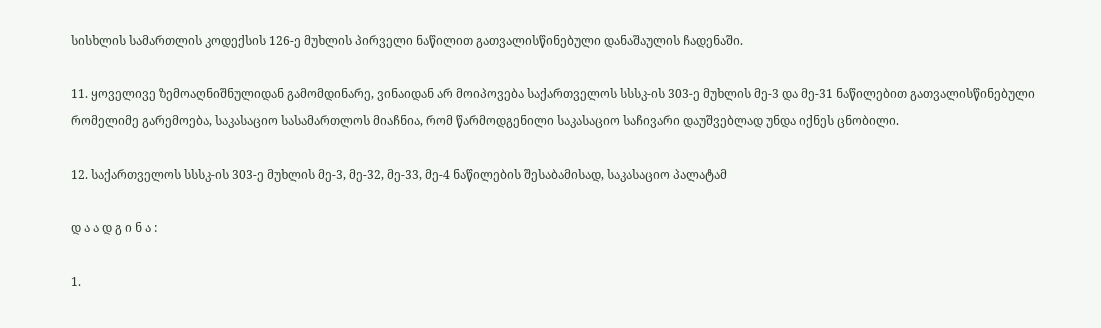სისხლის სამართლის კოდექსის 126-ე მუხლის პირველი ნაწილით გათვალისწინებული დანაშაულის ჩადენაში.

11. ყოველივე ზემოაღნიშნულიდან გამომდინარე, ვინაიდან არ მოიპოვება საქართველოს სსსკ-ის 303-ე მუხლის მე-3 და მე-31 ნაწილებით გათვალისწინებული რომელიმე გარემოება, საკასაციო სასამართლოს მიაჩნია, რომ წარმოდგენილი საკასაციო საჩივარი დაუშვებლად უნდა იქნეს ცნობილი.

12. საქართველოს სსსკ-ის 303-ე მუხლის მე-3, მე-32, მე-33, მე-4 ნაწილების შესაბამისად, საკასაციო პალატამ

დ ა ა დ გ ი ნ ა :

1.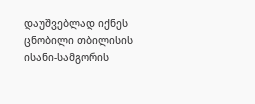დაუშვებლად იქნეს ცნობილი თბილისის ისანი-სამგორის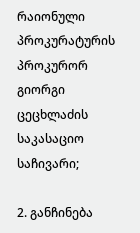რაიონული პროკურატურის პროკურორ გიორგი ცეცხლაძის საკასაციო საჩივარი;

2. განჩინება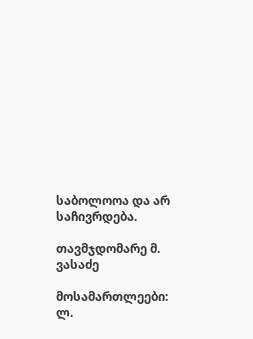საბოლოოა და არ საჩივრდება.

თავმჯდომარე მ. ვასაძე

მოსამართლეები: ლ.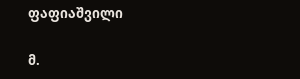ფაფიაშვილი

მ.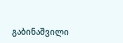გაბინაშვილი